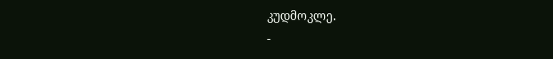კუდმოკლე.
-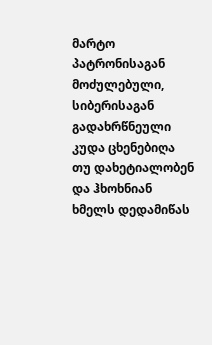მარტო პატრონისაგან მოძულებული, სიბერისაგან გადახრწნეული კუდა ცხენებიღა თუ დახეტიალობენ და ჰხოხნიან ხმელს დედამიწას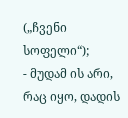(„ჩვენი სოფელი“);
- მუდამ ის არი, რაც იყო, დადის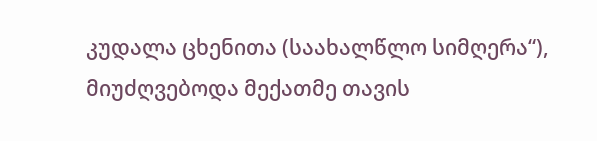კუდალა ცხენითა (საახალწლო სიმღერა“), მიუძღვებოდა მექათმე თავის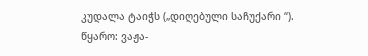კუდალა ტაიჭს („დიღებული საჩუქარი “).
წყარო: ვაჟა-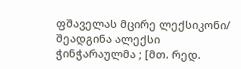ფშაველას მცირე ლექსიკონი/ შეადგინა ალექსი ჭინჭარაულმა ; [მთ. რედ.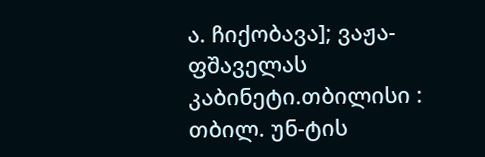ა. ჩიქობავა]; ვაჟა-ფშაველას კაბინეტი.თბილისი : თბილ. უნ-ტის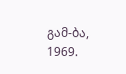გამ-ბა, 1969.